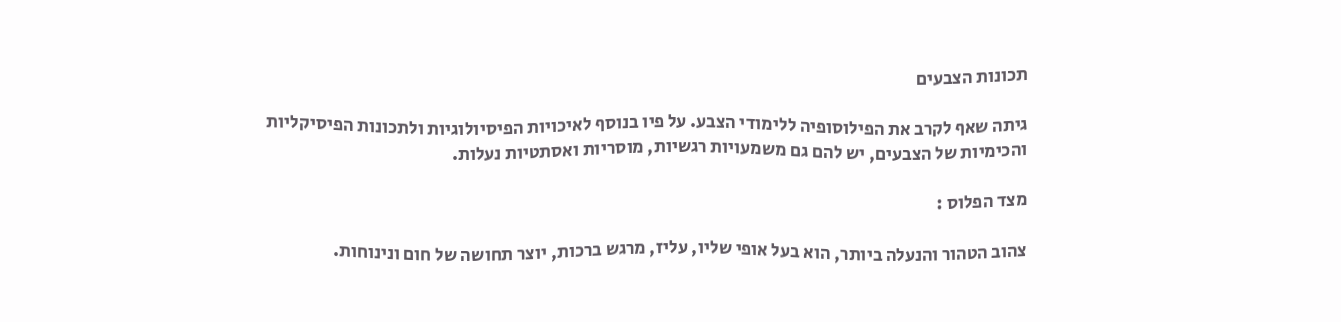תכונות הצבעים

גיתה שאף לקרב את הפילוסופיה ללימודי הצבע. על פיו בנוסף לאיכויות הפיסיולוגיות ולתכונות הפיסיקליות והכימיות של הצבעים, יש להם גם משמעויות רגשיות, מוסריות ואסתטיות נעלות.

מצד הפלוס :

צהוב הטהור והנעלה ביותר, הוא בעל אופי שליו, עליז, מרגש ברכות, יוצר תחושה של חום ונינוחות.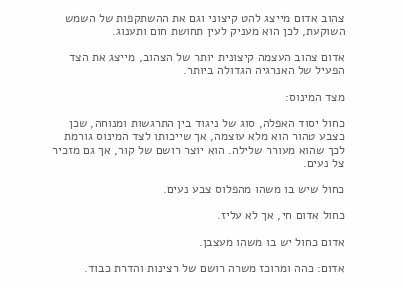צהוב אדום מייצג להט קיצוני וגם את ההשתקפות של השמש השוקעת, לכן הוא מעניק לעין תחושת חום ותענוג.

אדום צהוב העצמה קיצונית יותר של הצהוב, מייצג את הצד הפעיל של האנרגיה הגדולה ביותר.

מצד המינוס:

כחול יסוד האפלה, סוג של ניגוד בין התרגשות ומנוחה, שכן כצבע טהור הוא מלא עוצמה, אך שייכותו לצד המינוס גורמת לכך שהוא מעורר שלילה. הוא יוצר רושם של קור, אך גם מזכיר צל נעים.

כחול שיש בו משהו מהפלוס צבע נעים.

כחול אדום חי, אך לא עליז.

אדום כחול יש בו משהו מעצבן.

אדום: כהה ומרוכז משרה רושם של רצינות והדרת כבוד.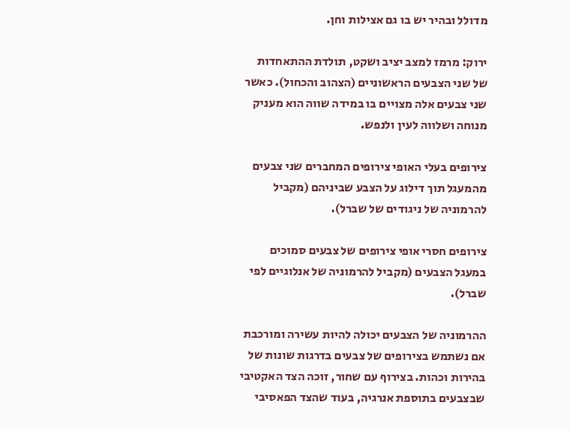מדולל ובהיר יש בו גם אצילות וחן.

ירוק: מרמז למצב יציב ושקט, תולדת ההתאחדות של שני הצבעים הראשוניים (הצהוב והכחול). כאשר שני צבעים אלה מצויים בו במידה שווה הוא מעניק מנוחה ושלווה לעין ולנפש.

צירופים בעלי האופי צירופים המחברים שני צבעים מהמעגל תוך דילוג על הצבע שביניהם (מקביל להרמוניה של ניגודים של שברל).

צירופים חסרי אופי צירופים של צבעים סמוכים במעגל הצבעים (מקביל להרמוניה של אנלוגיים לפי שברל).

ההרמוניה של הצבעים יכולה להיות עשירה ומורכבת אם נשתמש בצירופים של צבעים בדרגות שונות של בהירות וכהות. בצירוף עם שחור, זוכה הצד האקטיבי שבצבעים בתוספת אנרגיה, בעוד שהצד הפאסיבי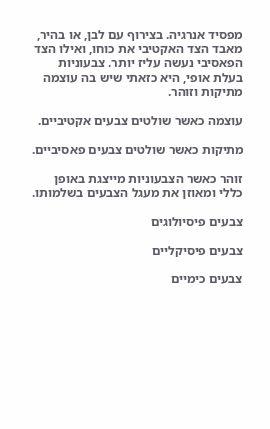מפסיד אנרגיה. בצירוף עם לבן, או בהיר, מאבד הצד האקטיבי את כוחו, ואילו הצד הפאסיבי נעשה עליז יותר. צבעוניות בעלת אופי, היא כזאתי שיש בה עוצמה מתיקות וזוהר.

עוצמה כאשר שולטים צבעים אקטיביים.

מתיקות כאשר שולטים צבעים פאסיביים.

זוהר כאשר הצבעוניות מייצגת באופן כללי ומאוזן את מעגל הצבעים בשלמותו.

צבעים פיסיולוגים

צבעים פיסיקליים

צבעים כימיים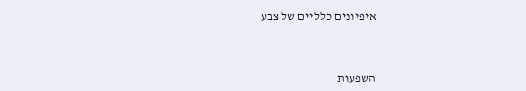איפיונים כלליים של צבע



השפעות